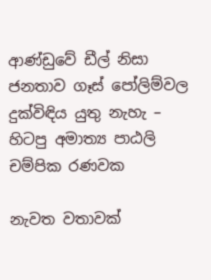ආණ්ඩුවේ ඩීල් නිසා ජනතාව ගෑස් පෝලිම්වල දුක්විඳිය යුතු නැහැ – හිටපු අමාත්‍ය පාඨලි චම්පික රණවක

නැවත වතාවක්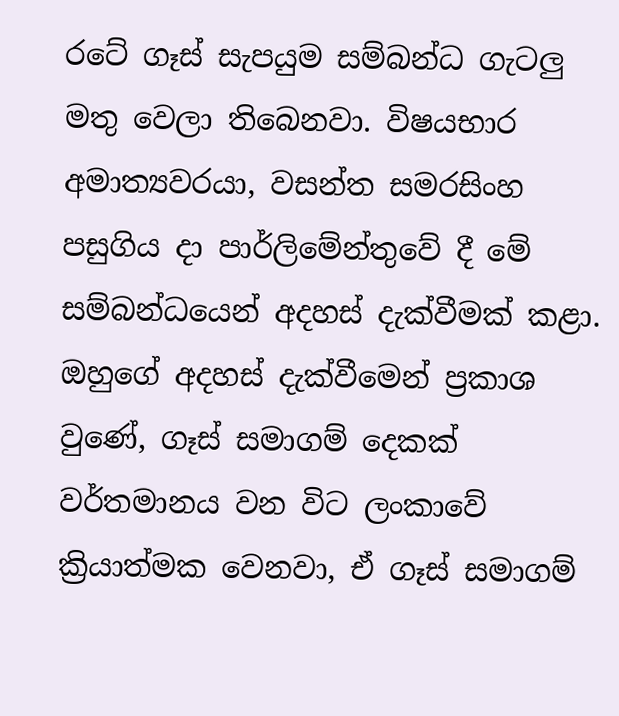රටේ ගෑස් සැපයුම සම්බන්ධ ගැටලු මතු වෙලා තිබෙනවා. විෂයභාර අමාත්‍යවරයා, වසන්ත සමරසිංහ පසුගිය දා පාර්ලිමේන්තුවේ දී මේ සම්බන්ධයෙන් අදහස් දැක්වීමක් කළා. ඔහුගේ අදහස් දැක්වීමෙන් ප්‍රකාශ වුණේ, ගෑස් සමාගම් දෙකක් වර්තමානය වන විට ලංකාවේ ක්‍රියාත්මක වෙනවා, ඒ ගෑස් සමාගම්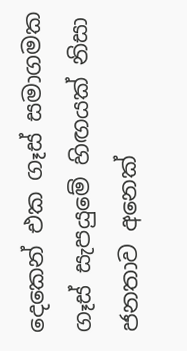දෙකෙන් එක ගෑස් සමාගමක ගෑස් සැපයුමේ හිඟයක් නිසා ජනතාව අනෙක්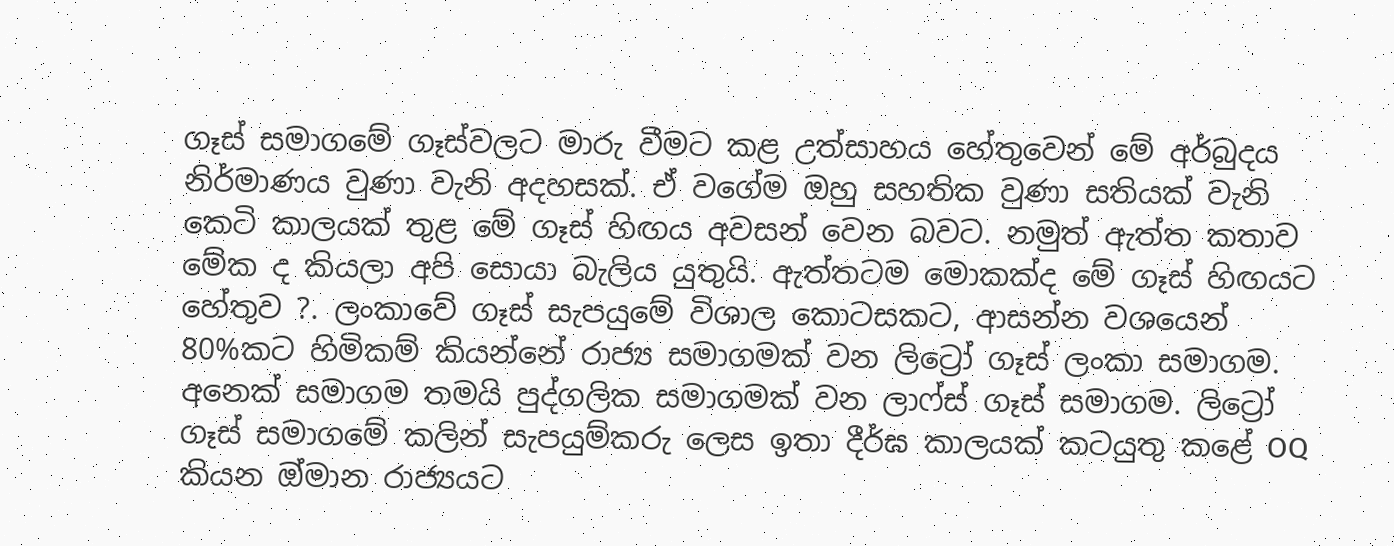ගෑස් සමාගමේ ගෑස්වලට මාරු වීමට කළ උත්සාහය හේතුවෙන් මේ අර්බුදය නිර්මාණය වුණා වැනි අදහසක්. ඒ වගේම ඔහු සහතික වුණා සතියක් වැනි කෙටි කාලයක් තුළ මේ ගෑස් හිඟය අවසන් වෙන බවට. නමුත් ඇත්ත කතාව මේක ද කියලා අපි සොයා බැලිය යුතුයි. ඇත්තටම මොකක්ද මේ ගෑස් හිඟයට හේතුව ?. ලංකාවේ ගෑස් සැපයුමේ විශාල කොටසකට, ආසන්න වශයෙන් 80%කට හිමිකම් කියන්නේ රාජ්‍ය සමාගමක් වන ලිට්‍රෝ ගෑස් ලංකා සමාගම. අනෙක් සමාගම තමයි පුද්ගලික සමාගමක් වන ලාෆ්ස් ගෑස් සමාගම. ලිට්‍රෝ ගෑස් සමාගමේ කලින් සැපයුම්කරු ලෙස ඉතා දීර්ඝ කාලයක් කටයුතු කළේ OQ කියන ඔ්මාන රාජ්‍යයට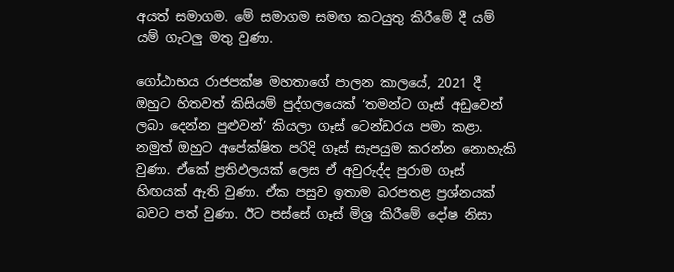අයත් සමාගම. මේ සමාගම සමඟ කටයුතු කිරීමේ දී යම් යම් ගැටලු මතු වුණා.

ගෝඨාභය රාජපක්ෂ මහතාගේ පාලන කාලයේ, 2021 දී ඔහුට හිතවත් කිසියම් පුද්ගලයෙක් ‘තමන්ට ගෑස් අඩුවෙන් ලබා දෙන්න පුළුවන්’ කියලා ගෑස් ටෙන්ඩරය පමා කළා. නමුත් ඔහුට අපේක්ෂිත පරිදි ගෑස් සැපයුම කරන්න නොහැකි වුණා. ඒකේ ප්‍රතිඵලයක් ලෙස ඒ අවුරුද්ද පුරාම ගෑස් හිඟයක් ඇති වුණා. ඒක පසුව ඉතාම බරපතළ ප්‍රශ්නයක් බවට පත් වුණා. ඊට පස්සේ ගෑස් මිශ්‍ර කිරීමේ දෝෂ නිසා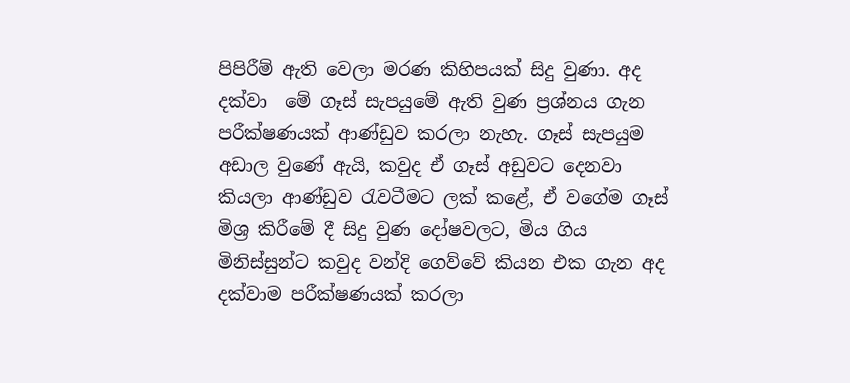පිපිරීම් ඇති වෙලා මරණ කිහිපයක් සිදු වුණා. අද දක්වා  මේ ගෑස් සැපයුමේ ඇති වුණ ප්‍රශ්නය ගැන පරීක්ෂණයක් ආණ්ඩුව කරලා නැහැ. ගෑස් සැපයුම අඩාල වුණේ ඇයි, කවුද ඒ ගෑස් අඩුවට දෙනවා කියලා ආණ්ඩුව රැවටීමට ලක් කළේ, ඒ වගේම ගෑස් මිශ්‍ර කිරීමේ දී සිදු වුණ දෝෂවලට, මිය ගිය මිනිස්සුන්ට කවුද වන්දි ගෙව්වේ කියන එක ගැන අද දක්වාම පරීක්ෂණයක් කරලා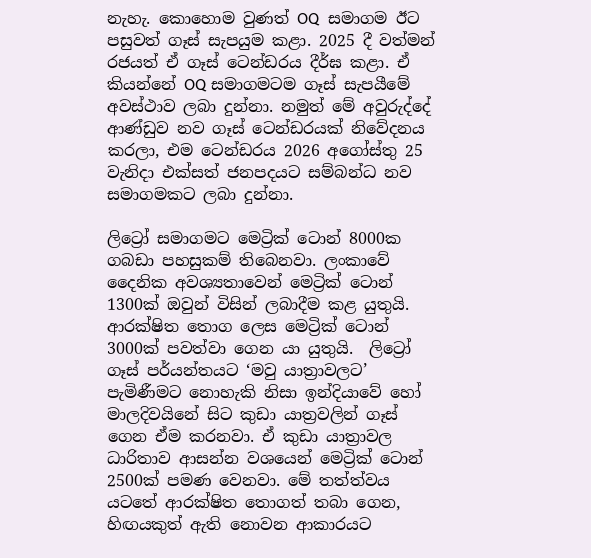නැහැ. කොහොම වුණත් OQ  සමාගම ඊට පසුවත් ගෑස් සැපයුම කළා. 2025 දී වත්මන් රජයත් ඒ ගෑස් ටෙන්ඩරය දීර්ඝ කළා. ඒ කියන්නේ OQ සමාගමටම ගෑස් සැපයීමේ අවස්ථාව ලබා දුන්නා. නමුත් මේ අවුරුද්දේ ආණ්ඩුව නව ගෑස් ටෙන්ඩරයක් නිවේදනය කරලා, එම ටෙන්ඩරය 2026 අගෝස්තු 25 වැනිදා එක්සත් ජනපදයට සම්බන්ධ නව සමාගමකට ලබා දුන්නා.

ලිට්‍රෝ සමාගමට මෙට්‍රික් ටොන් 8000ක ගබඩා පහසුකම් තිබෙනවා. ලංකාවේ දෛනික අවශ්‍යතාවෙන් මෙට්‍රික් ටොන් 1300ක් ඔවුන් විසින් ලබාදීම කළ යුතුයි. ආරක්ෂිත තොග ලෙස මෙට්‍රික් ටොන් 3000ක් පවත්වා ගෙන යා යුතුයි.  ලිට්‍රෝ ගෑස් පර්යන්තයට ‘මවු යාත්‍රාවලට’ පැමිණීමට නොහැකි නිසා ඉන්දියාවේ හෝ මාලදිවයිනේ සිට කුඩා යාත්‍රවලින් ගෑස් ගෙන ඒම කරනවා. ඒ කුඩා යාත්‍රාවල ධාරිතාව ආසන්න වශයෙන් මෙට්‍රික් ටොන් 2500ක් පමණ වෙනවා. මේ තත්ත්වය යටතේ ආරක්ෂිත තොගත් තබා ගෙන, හිඟයකුත් ඇති නොවන ආකාරයට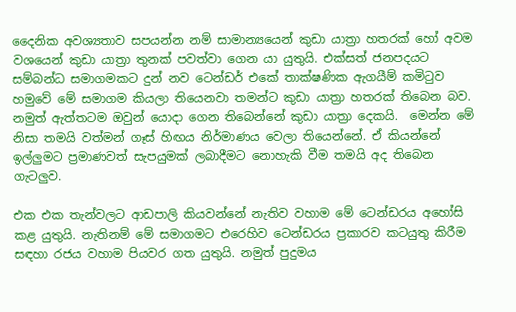දෛනික අවශ්‍යතාව සපයන්න නම් සාමාන්‍යයෙන් කුඩා යාත්‍රා හතරක් හෝ අවම වශයෙන් කුඩා යාත්‍රා තුනක් පවත්වා ගෙන යා යුතුයි. එක්සත් ජනපදයට සම්බන්ධ සමාගමකට දුන් නව ටෙන්ඩර් එකේ තාක්ෂණික ඇගයීම් කමිටුව හමුවේ මේ සමාගම කියලා තියෙනවා තමන්ට කුඩා යාත්‍රා හතරක් තිබෙන බව. නමුත් ඇත්තටම ඔවුන් යොදා ගෙන තිබෙන්නේ කුඩා යාත්‍රා දෙකයි.  මෙන්න මේ නිසා තමයි වත්මන් ගෑස් හිඟය නිර්මාණය වෙලා තියෙන්නේ. ඒ කියන්නේ ඉල්ලුමට ප්‍රමාණවත් සැපයුමක් ලබාදීමට නොහැකි වීම තමයි අද තිබෙන ගැටලුව.

එක එක තැන්වලට ආඩපාලි කියවන්නේ නැතිව වහාම මේ ටෙන්ඩරය අහෝසි කළ යුතුයි. නැතිනම් මේ සමාගමට එරෙහිව ටෙන්ඩරය ප්‍රකාරව කටයුතු කිරීම සඳහා රජය වහාම පියවර ගත යුතුයි. නමුත් පුදුමය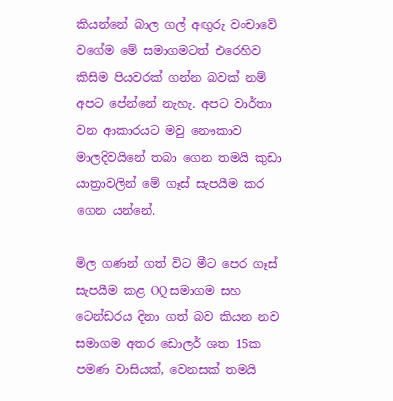කියන්නේ බාල ගල් අඟුරු වංචාවේ වගේම මේ සමාගමටත් එරෙහිව කිසිම පියවරක් ගන්න බවක් නම් අපට පේන්නේ නැහැ. අපට වාර්තා වන ආකාරයට මවු නෞකාව මාලදිවයිනේ තබා ගෙන තමයි කුඩා යාත්‍රාවලින් මේ ගෑස් සැපයීම කර ගෙන යන්නේ.

මිල ගණන් ගත් විට මීට පෙර ගෑස් සැපයීම කළ OQ සමාගම සහ ටෙන්ඩරය දිනා ගත් බව කියන නව සමාගම අතර ඩොලර් ශත 15ක පමණ වාසියක්, වෙනසක් තමයි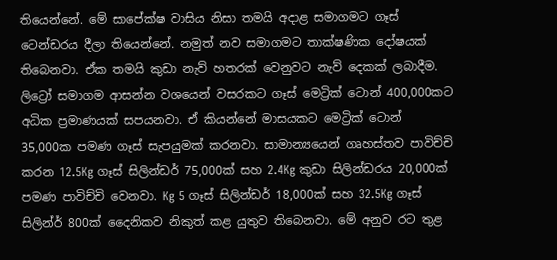තියෙන්නේ. මේ සාපේක්ෂ වාසිය නිසා තමයි අදාළ සමාගමට ගෑස් ටෙන්ඩරය දීලා තියෙන්නේ. නමුත් නව සමාගමට තාක්ෂණික දෝෂයක් තිබෙනවා. ඒක තමයි කුඩා නැව් හතරක් වෙනුවට නැව් දෙකක් ලබාදීම. ලිට්‍රෝ සමාගම ආසන්න වශයෙන් වසරකට ගෑස් මෙට්‍රික් ටොන් 400,000කට අධික ප්‍රමාණයක් සපයනවා. ඒ කියන්නේ මාසයකට මෙට්‍රික් ටොන් 35,000ක පමණ ගෑස් සැපයුමක් කරනවා. සාමාන්‍යයෙන් ගෘහස්තව පාවිච්චි කරන 12.5Kg ගෑස් සිලින්ඩර් 75,000ක් සහ 2.4Kg කුඩා සිලින්ඩරය 20,000ක් පමණ පාවිච්චි වෙනවා. Kg 5 ගෑස් සිලින්ඩර් 18,000ක් සහ 32.5Kg ගෑස් සිලින්ර් 800ක් දෛනිකව නිකුත් කළ යුතුව තිබෙනවා. මේ අනුව රට තුළ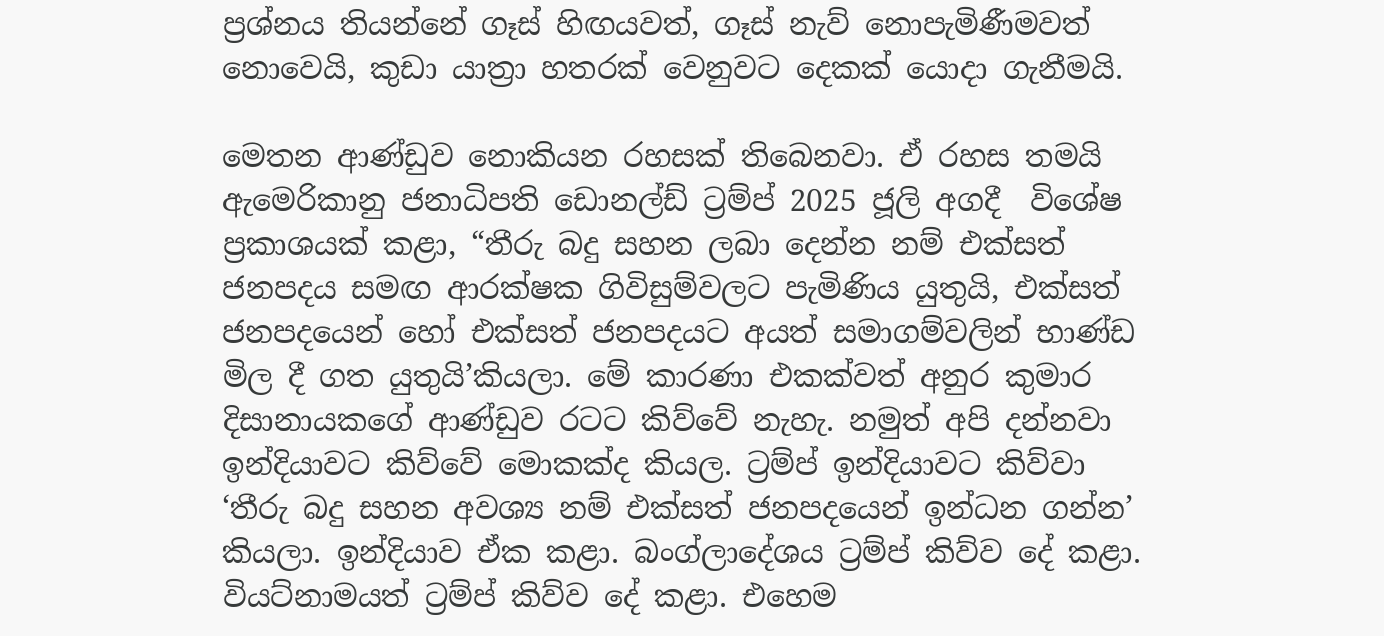ප්‍රශ්නය තියන්නේ ගෑස් හිඟයවත්, ගෑස් නැව් නොපැමිණීමවත් නොවෙයි, කුඩා යාත්‍රා හතරක් වෙනුවට දෙකක් යොදා ගැනීමයි.

මෙතන ආණ්ඩුව නොකියන රහසක් තිබෙනවා. ඒ රහස තමයි ඇමෙරිකානු ජනාධිපති ඩොනල්ඩ් ට්‍රම්ප් 2025 ජූලි අගදී  විශේෂ ප්‍රකාශයක් කළා, “තීරු බදු සහන ලබා දෙන්න නම් එක්සත් ජනපදය සමඟ ආරක්ෂක ගිවිසුම්වලට පැමිණිය යුතුයි, එක්සත් ජනපදයෙන් හෝ එක්සත් ජනපදයට අයත් සමාගම්වලින් භාණ්ඩ මිල දී ගත යුතුයි’කියලා. මේ කාරණා එකක්වත් අනුර කුමාර දිසානායකගේ ආණ්ඩුව රටට කිව්වේ නැහැ. නමුත් අපි දන්නවා ඉන්දියාවට කිව්වේ මොකක්ද කියල. ට්‍රම්ප් ඉන්දියාවට කිව්වා ‘තීරු බදු සහන අවශ්‍ය නම් එක්සත් ජනපදයෙන් ඉන්ධන ගන්න’ කියලා. ඉන්දියාව ඒක කළා. බංග්ලාදේශය ට්‍රම්ප් කිව්ව දේ කළා. වියට්නාමයත් ට්‍රම්ප් කිව්ව දේ කළා. එහෙම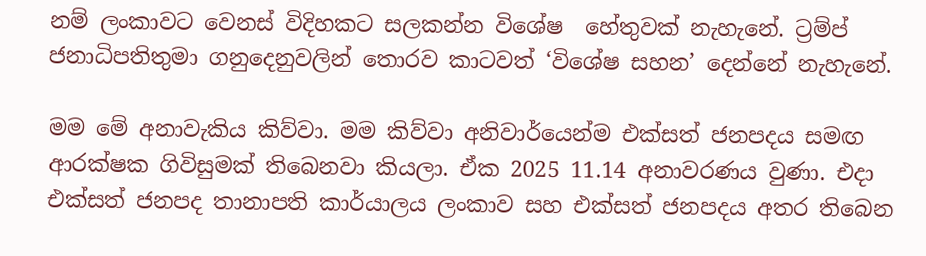නම් ලංකාවට වෙනස් විදිහකට සලකන්න විශේෂ  හේතුවක් නැහැනේ. ට්‍රම්ප් ජනාධිපතිතුමා ගනුදෙනුවලින් තොරව කාටවත් ‘විශේෂ සහන’ දෙන්නේ නැහැනේ.

මම මේ අනාවැකිය කිව්වා. මම කිව්වා අනිවාර්යෙන්ම එක්සත් ජනපදය සමඟ ආරක්ෂක ගිවිසුමක් තිබෙනවා කියලා. ඒක 2025 11.14 අනාවරණය වුණා. එදා එක්සත් ජනපද තානාපති කාර්යාලය ලංකාව සහ එක්සත් ජනපදය අතර තිබෙන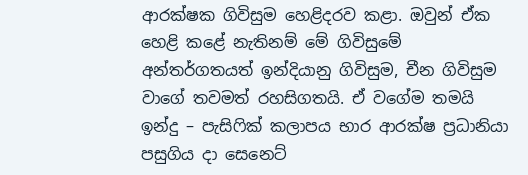ආරක්ෂක ගිවිසුම හෙළිදරව කළා. ඔවුන් ඒක හෙළි කළේ නැතිනම් මේ ගිවිසුමේ අන්තර්ගතයත් ඉන්දියානු ගිවිසුම, චීන ගිවිසුම වාගේ තවමත් රහසිගතයි. ඒ වගේම තමයි ඉන්දු – පැසිෆික් කලාපය භාර ආරක්ෂ ප්‍රධානියා පසුගිය දා සෙනෙට්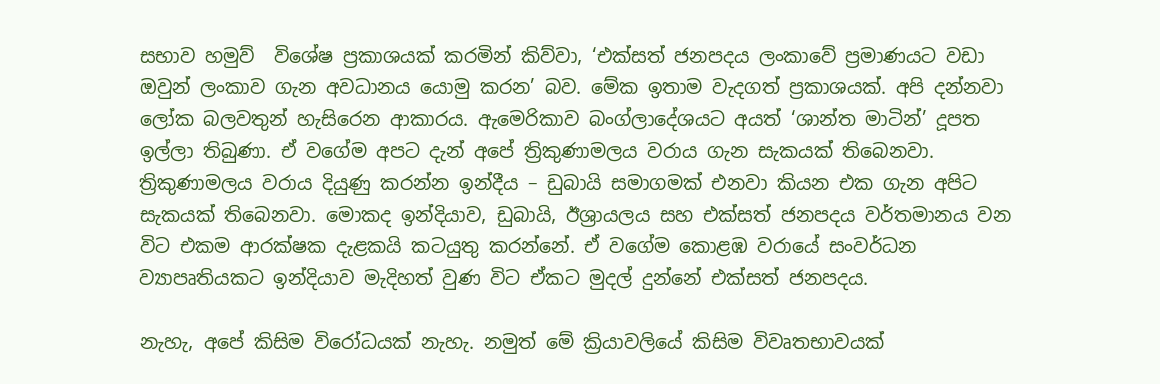සභාව හමුව්  විශේෂ ප්‍රකාශයක් කරමින් කිව්වා, ‘එක්සත් ජනපදය ලංකාවේ ප්‍රමාණයට වඩා  ඔවුන් ලංකාව ගැන අවධානය යොමු කරන’ බව. මේක ඉතාම වැදගත් ප්‍රකාශයක්. අපි දන්නවා ලෝක බලවතුන් හැසිරෙන ආකාරය. ඇමෙරිකාව බංග්ලාදේශයට අයත් ‘ශාන්ත මාටින්’ දූපත ඉල්ලා තිබුණා. ඒ වගේම අපට දැන් අපේ ත්‍රිකුණාමලය වරාය ගැන සැකයක් තිබෙනවා. ත්‍රිකුණාමලය වරාය දියුණු කරන්න ඉන්දීය – ඩුබායි සමාගමක් එනවා කියන එක ගැන අපිට සැකයක් තිබෙනවා. මොකද ඉන්දියාව, ඩුබායි, ඊශ්‍රායලය සහ එක්සත් ජනපදය වර්තමානය වන විට එකම ආරක්ෂක දැළකයි කටයුතු කරන්නේ. ඒ වගේම කොළඹ වරායේ සංවර්ධන ව්‍යාපෘතියකට ඉන්දියාව මැදිහත් වුණ විට ඒකට මුදල් දුන්නේ එක්සත් ජනපදය.

නැහැ, අපේ කිසිම විරෝධයක් නැහැ. නමුත් මේ ක්‍රියාවලියේ කිසිම විවෘතභාවයක්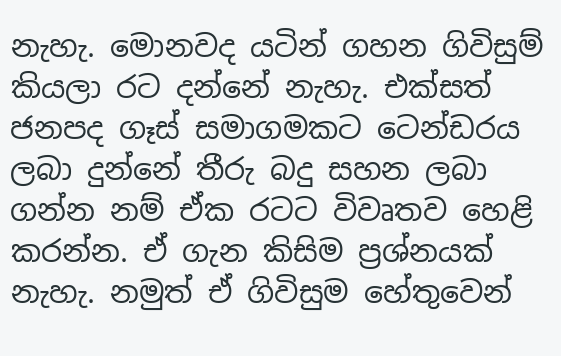නැහැ. මොනවද යටින් ගහන ගිවිසුම් කියලා රට දන්නේ නැහැ. එක්සත් ජනපද ගෑස් සමාගමකට ටෙන්ඩරය ලබා දුන්නේ තීරු බදු සහන ලබා ගන්න නම් ඒක රටට විවෘතව හෙළි කරන්න. ඒ ගැන කිසිම ප්‍රශ්නයක් නැහැ. නමුත් ඒ ගිවිසුම හේතුවෙන්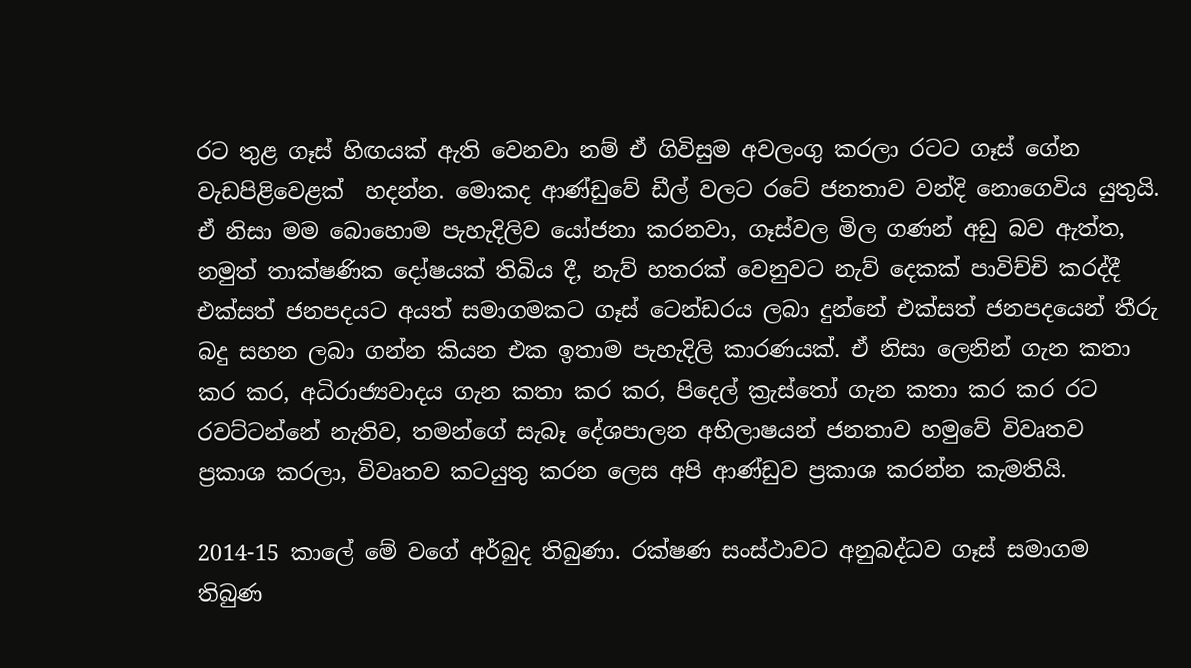රට තුළ ගෑස් හිඟයක් ඇති වෙනවා නම් ඒ ගිවිසුම අවලංගු කරලා රටට ගෑස් ගේන වැඩපිළිවෙළක්  හදන්න. මොකද ආණ්ඩුවේ ඩීල් වලට රටේ ජනතාව වන්දි නොගෙවිය යුතුයි. ඒ නිසා මම බොහොම පැහැදිලිව යෝජනා කරනවා, ගෑස්වල මිල ගණන් අඩු බව ඇත්ත, නමුත් තාක්ෂණික දෝෂයක් තිබිය දී, නැව් හතරක් වෙනුවට නැව් දෙකක් පාවිච්චි කරද්දී එක්සත් ජනපදයට අයත් සමාගමකට ගෑස් ටෙන්ඩරය ලබා දුන්නේ එක්සත් ජනපදයෙන් තීරු බදු සහන ලබා ගන්න කියන එක ඉතාම පැහැදිලි කාරණයක්. ඒ නිසා ලෙනින් ගැන කතා කර කර, අධිරාජ්‍යවාදය ගැන කතා කර කර, පිදෙල් ක්‍රැස්තෝ ගැන කතා කර කර රට රවට්ටන්නේ නැතිව, තමන්ගේ සැබෑ දේශපාලන අභිලාෂයන් ජනතාව හමුවේ විවෘතව ප්‍රකාශ කරලා, විවෘතව කටයුතු කරන ලෙස අපි ආණ්ඩුව ප්‍රකාශ කරන්න කැමතියි.

2014-15 කා‌ලේ මේ වගේ අර්බුද තිබුණා. රක්ෂණ සංස්ථාවට අනුබද්ධව ගෑස් සමාගම තිබුණ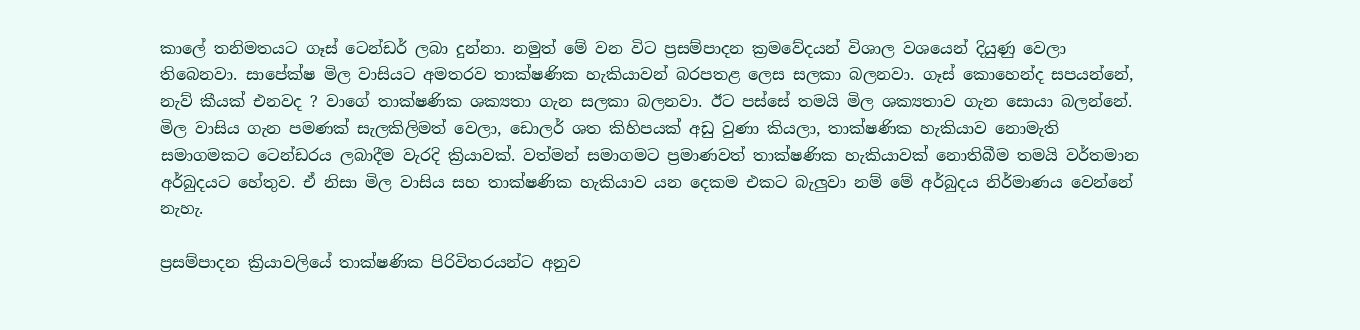කාලේ තනිමතයට ගෑස් ටෙන්ඩර් ලබා දුන්නා. නමුත් මේ වන විට ප්‍රසම්පාදන ක්‍රමවේදයන් විශාල වශයෙන් දියුණු වෙලා තිබෙනවා. සාපේක්ෂ මිල වාසියට අමතරව තාක්ෂණික හැකියාවන් බරපතළ ලෙස සලකා බලනවා. ගෑස් කොහෙන්ද සපයන්නේ, නැව් කීයක් එනවද ? වාගේ තාක්ෂණික ශක්‍යතා ගැන සලකා බලනවා. ඊට පස්සේ තමයි මිල ශක්‍යතාව ගැන සොයා බලන්නේ. මිල වාසිය ගැන පමණක් සැලකිලිමත් වෙලා, ඩොලර් ශත කිහිපයක් අඩු වුණා කියලා, තාක්ෂණික හැකියාව නොමැති සමාගමකට ටෙන්ඩරය ලබාදීම වැරදි ක්‍රියාවක්. වත්මන් සමාගමට ප්‍රමාණවත් තාක්ෂණික හැකියාවක් නොතිබීම තමයි වර්තමාන අර්බුදයට හේතුව. ඒ නිසා මිල වාසිය සහ තාක්ෂණික හැකියාව යන දෙකම එකට බැලුවා නම් මේ අර්බුදය නිර්මාණය වෙන්නේ නැහැ.

ප්‍රසම්පාදන ක්‍රියාවලියේ තාක්ෂණික පිරිවිතරයන්ට අනුව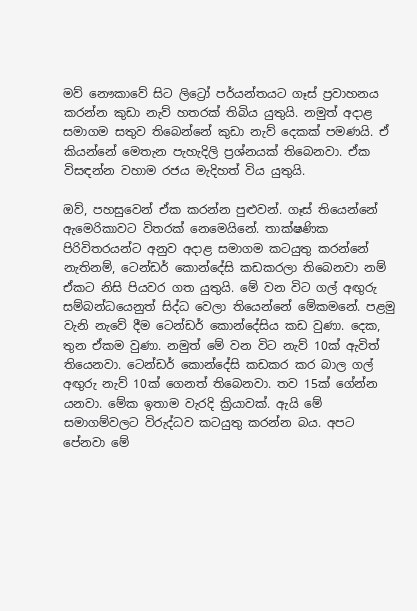මව් නෞකාවේ සිට ලිට්‍රෝ පර්යන්තයට ගෑස් ප්‍රවාහනය කරන්න කුඩා නැව් හතරක් තිබිය යුතුයි. නමුත් අදාළ සමාගම සතුව තිබෙන්නේ කුඩා නැව් දෙකක් පමණයි. ඒ කියන්නේ මෙතැන පැහැදිලි ප්‍රශ්නයක් තිබෙනවා. ඒක විසඳන්න වහාම රජය මැදිහත් විය යුතුයි.

ඔව්, පහසුවෙන් ඒක කරන්න පුළුවන්. ගෑස් තියෙන්නේ ඇමෙරිකාවට විතරක් නෙමෙයිනේ. තාක්ෂණික පිරිවිතරයන්ට අනුව අදාළ සමාගම කටයුතු කරන්නේ නැතිනම්, ටෙන්ඩර් කොන්දේසි කඩකරලා තිබෙනවා නම් ඒකට නිසි පියවර ගත යුතුයි. මේ වන විට ගල් අඟුරු සම්බන්ධයෙනුත් සිද්ධ වෙලා තියෙන්නේ මේකමනේ. පළමු වැනි නැවේ දීම ටෙන්ඩර් කොන්දේසිය කඩ වුණා. දෙක, තුන ඒකම වුණා. නමුත් මේ වන විට නැව් 10ක් ඇවිත් තියෙනවා. ටෙන්ඩර් කොන්දේසි කඩකර කර බාල ගල් අඟුරු නැව් 10ක් ගෙනත් තිබෙනවා. තව 15ක් ගේන්න යනවා. මේක ඉතාම වැරදි ක්‍රියාවක්. ඇයි මේ සමාගම්වලට විරුද්ධව කටයුතු කරන්න බය. අපට පේනවා මේ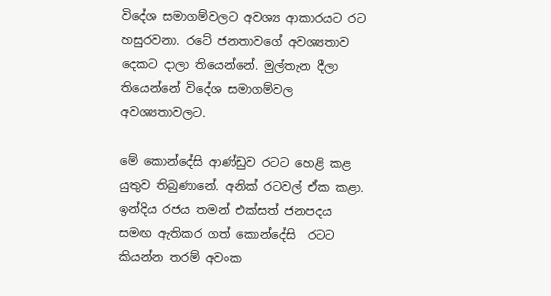විදේශ සමාගම්වලට අවශ්‍ය ආකාරයට රට හසුරවනා. රටේ ජනතාවගේ අවශ්‍යතාව දෙකට දාලා තියෙන්නේ. මුල්තැන දීලා තියෙන්නේ විදේශ සමාගම්වල අවශ්‍යතාවලට.

මේ කොන්දේසි ආණ්ඩුව රටට හෙළි කළ යුතුව තිබුණානේ. අනික් රටවල් ඒක කළා. ඉන්දිය රජය තමන් එක්සත් ජනපදය සමඟ ඇතිකර ගත් කොන්දේසි  රටට කියන්න තරම් අවංක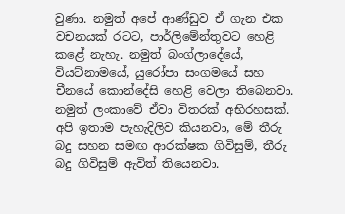වුණා. නමුත් අපේ ආණ්ඩුව ඒ ගැන එක වචනයක් රටට, පාර්ලිමේන්තුවට හෙළි කළේ නැහැ. නමුත් බංග්ලාදේයේ, වියට්නාමයේ, යුරෝපා සංගමයේ සහ චීනයේ කොන්දේසි හෙළි වෙලා තිබෙනවා. නමුත් ලංකාවේ ඒවා විතරක් අභිරහසක්. අපි ඉතාම පැහැදිලිව කියනවා, මේ තීරු බදු සහන සමඟ ආරක්ෂක ගිවිසුම්, තීරු බදු ගිවිසුම් ඇවිත් තියෙනවා.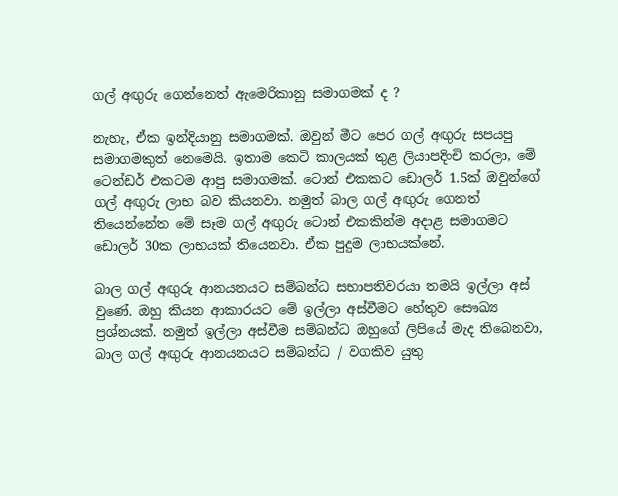ගල් අඟුරු ගෙන්නෙත් ඇමෙරිකානු සමාගමක් ද ?

නැහැ, ඒක ඉන්දියානු සමාගමක්. ඔවුන් මීට පෙර ගල් අඟුරු සපයපු සමාගමකුත් නෙමෙයි. ඉතාම කෙටි කාලයක් තුළ ලියාපදිංචි කරලා, මේ ටෙන්ඩර් එකටම ආපු සමාගමක්. ටොන් එකකට ඩොලර් 1.5ක් ඔවුන්ගේ ගල් අඟුරු ලාභ බව කියනවා. නමුත් බාල ගල් අඟුරු ගෙනත් තියෙන්නේත මේ සෑම ගල් අඟුරු ටොන් එකකින්ම අදාළ සමාගමට ඩොලර් 30ක ලාභයක් තියෙනවා. ඒක පුදුම ලාභයක්නේ.

බාල ගල් අඟුරු ආනයනයට සම්බන්ධ සභාපතිවරයා තමයි ඉල්ලා අස් වුණේ. ඔහු කියන ආකාරයට මේ ඉල්ලා අස්වීමට හේතුව සෞඛ්‍ය ප්‍රශ්නයක්. නමුත් ඉල්ලා අස්වීම සම්බන්ධ ඔහුගේ ලිපියේ මැද තිබෙනවා, බාල ගල් අඟුරු ආනයනයට සම්බන්ධ / වගකිව යුතු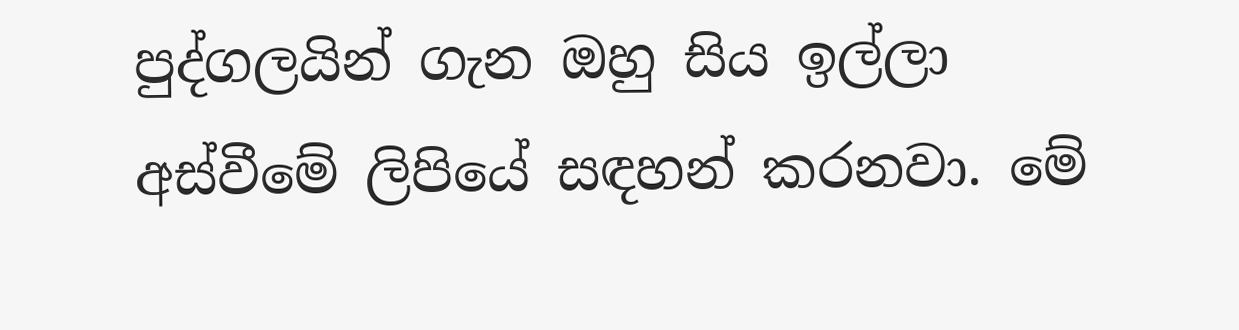පුද්ගලයින් ගැන ඔහු සිය ඉල්ලා අස්වීමේ ලිපියේ සඳහන් කරනවා. මේ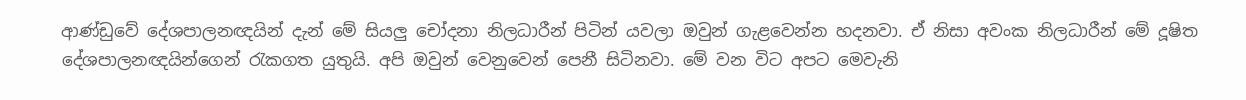ආණ්ඩුවේ දේශපාලනඥයින් දැන් මේ සියලු චෝදනා නිලධාරීන් පිටින් යවලා ඔවුන් ගැළවෙන්න හදනවා. ඒ නිසා අවංක නිලධාරීන් මේ දූෂිත දේශපාලනඥයින්ගෙන් රැකගත යුතුයි. අපි ඔවුන් වෙනුවෙන් පෙනී සිටිනවා. මේ වන විට අපට මෙවැනි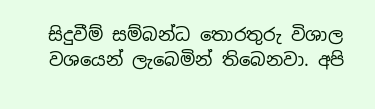සිදුවීම් සම්බන්ධ තොරතුරු විශාල වශයෙන් ලැබෙමින් තිබෙනවා. අපි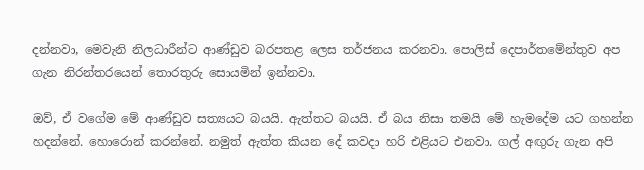දන්නවා, මෙවැනි නිලධාරීන්ට ආණ්ඩුව බරපතළ ලෙස තර්ජනය කරනවා. පොලිස් දෙපාර්තමේන්තුව අප ගැන නිරන්තරයෙන් තොරතුරු සොයමින් ඉන්නවා.

ඔව්, ඒ වගේම මේ ආණ්ඩුව සත්‍යයට බයයි. ඇත්තට බයයි. ඒ බය නිසා තමයි මේ හැමදේම යට ගහන්න හදන්නේ. හොරොන් කරන්නේ. නමුත් ඇත්ත කියන දේ කවදා හරි එළියට එනවා. ගල් අඟුරු ගැන අපි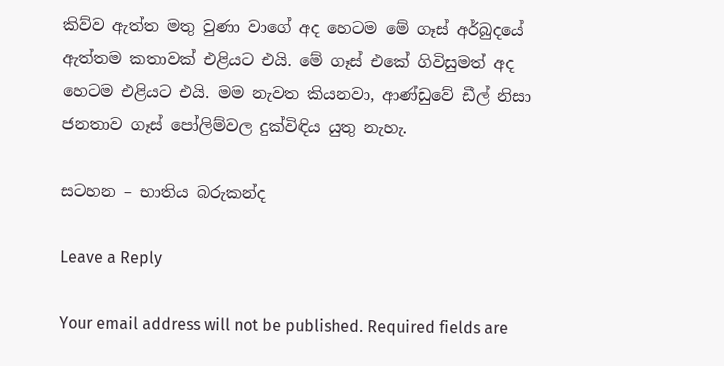කිව්ව ඇත්ත මතු වුණා වාගේ අද හෙටම මේ ගෑස් අර්බුදයේ ඇත්තම කතාවක් එළියට එයි. මේ ගෑස් එකේ ගිවිසුමත් අද හෙටම එළියට එයි. මම නැවත කියනවා, ආණ්ඩුවේ ඩීල් නිසා ජනතාව ගෑස් පෝලිම්වල දුක්විඳිය යුතු නැහැ.

සටහන – භාතිය බරුකන්ද

Leave a Reply

Your email address will not be published. Required fields are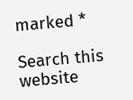marked *

Search this website